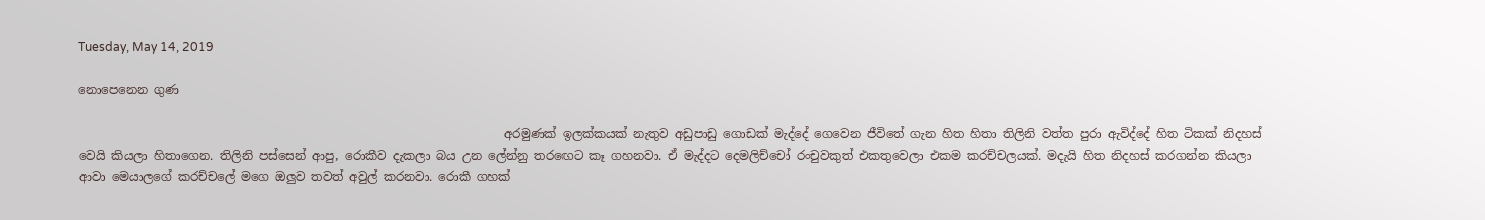Tuesday, May 14, 2019

නොපෙනෙන ගුණ

                                                                       අරමුණක් ඉලක්කයක් නැතුව අඩුපාඩු ගොඩක් මැද්දේ ගෙවෙන ජීවිතේ ගැන හිත හිතා තිලිනි වත්ත පුරා ඇවිද්දේ හිත ටිකක් නිදහස් වෙයි කියලා හිතාගෙන. තිලිනි පස්සෙන් ආපු, රොකීව දැකලා බය උන ලේන්නු තරඟෙට කෑ ගහනවා. ඒ මැද්දට දෙමලිච්චෝ රංචුවකුත් එකතුවෙලා එකම කරච්චලයක්. මදැයි හිත නිදහස් කරගන්න කියලා ආවා මෙයාලගේ කරච්චලේ මගෙ ඔලුව තවත් අවුල් කරනවා. රොකී ගහක්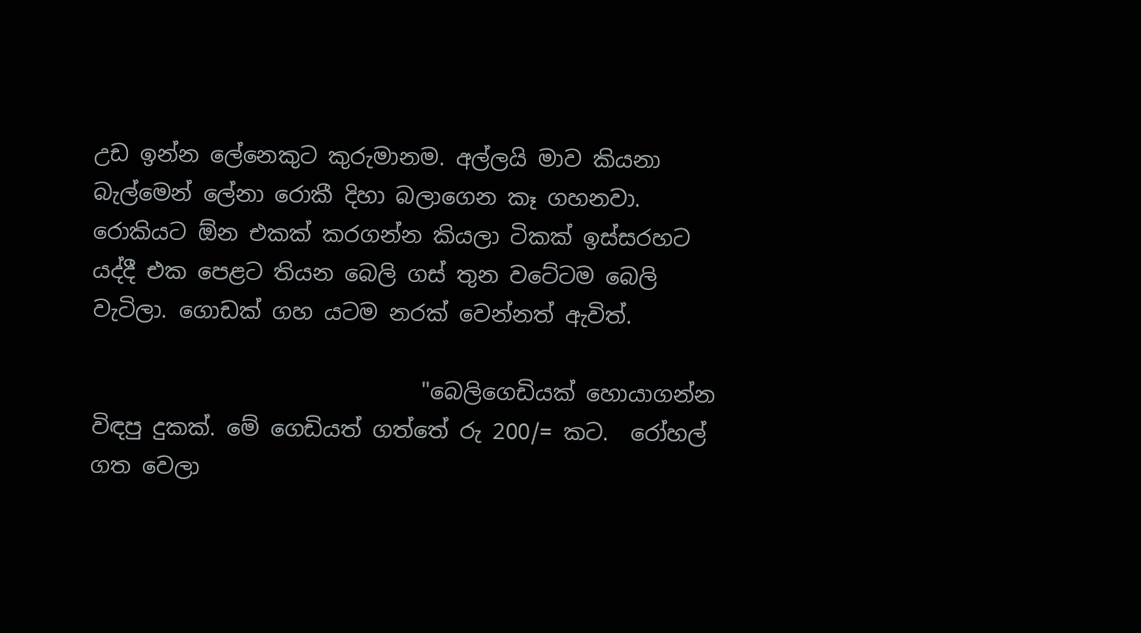උඩ ඉන්න ලේනෙකුට කුරුමානම. අල්ලයි මාව කියනා බැල්මෙන් ලේනා රොකී දිහා බලාගෙන කෑ ගහනවා. රොකියට ඕන එකක් කරගන්න කියලා ටිකක් ඉස්සරහට යද්දී එක පෙළට තියන බෙලි ගස් තුන වටේටම බෙලි වැටිලා. ගොඩක් ගහ යටම නරක් වෙන්නත් ඇවිත්.

                              "බෙලිගෙඩියක් හොයාගන්න විඳපු දුකක්. මේ ගෙඩියත් ගත්තේ රු 200/= කට.  රෝහල් ගත වෙලා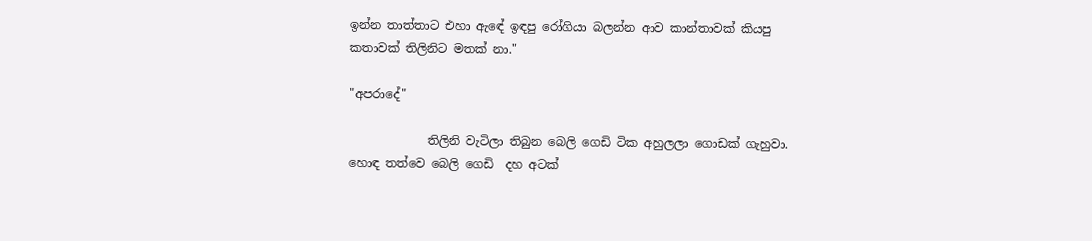ඉන්න තාත්තාට එහා ඇඳේ ඉඳපු රෝගියා බලන්න ආව කාන්තාවක් කියපු කතාවක් තිලිනිට මතක් නා."

"අපරාදේ"

             තිලිනි වැටිලා තිබුන බෙලි ගෙඩි ටික අහුලලා ගොඩක් ගැහුවා. හොඳ තත්වෙ බෙලි ගෙඩි  දහ අටක්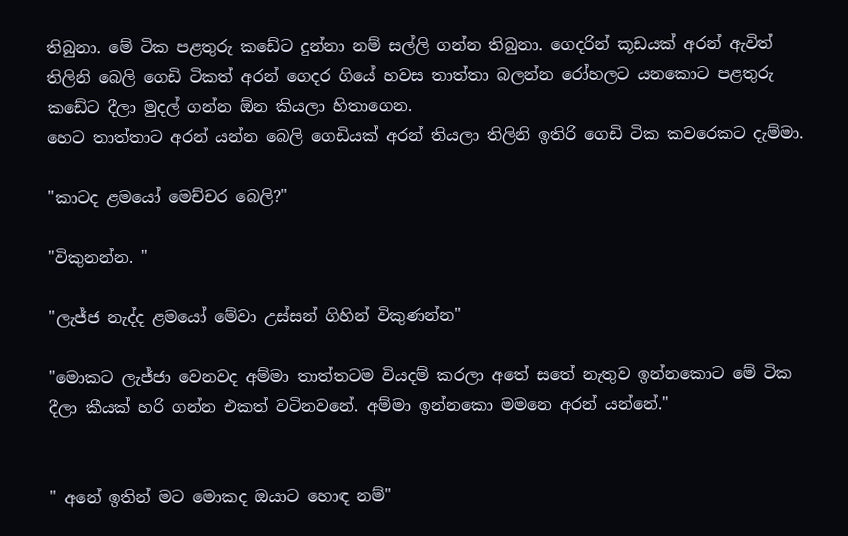තිබුනා. මේ ටික පළතුරු කඩේට දුන්නා නම් සල්ලි ගන්න තිබුනා. ගෙදරින් කූඩයක් අරන් ඇවිත් තිලිනි බෙලි ගෙඩි ටිකත් අරන් ගෙදර ගියේ හවස තාත්තා බලන්න රෝහලට යනකොට පළතුරු කඩේට දීලා මුදල් ගන්න ඕන කියලා හිතාගෙන.
හෙට තාත්තාට අරන් යන්න බෙලි ගෙඩියක් අරන් තියලා තිලිනි ඉතිරි ගෙඩි ටික කවරෙකට දැම්මා.

"කාටද ළමයෝ මෙච්චර බෙලි?"

"විකුනන්න. "

"ලැජ්ජ නැද්ද ළමයෝ මේවා උස්සන් ගිහින් විකුණන්න"

"මොකට ලැජ්ජා වෙනවද අම්මා තාත්තටම වියදම් කරලා අතේ සතේ නැතුව ඉන්නකොට මේ ටික දීලා කීයක් හරි ගන්න එකත් වටිනවනේ. අම්මා ඉන්නකො මමනෙ අරන් යන්නේ."


" අනේ ඉතින් මට මොකද ඔයාට හොඳ නම්"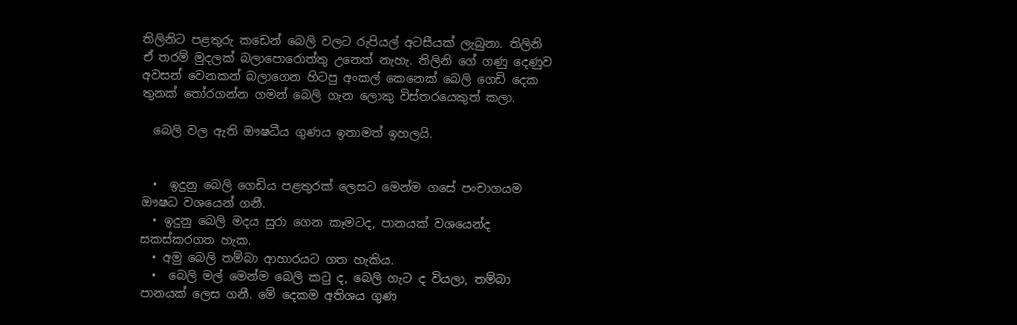තිලිනිට පළතුරු කඩෙන් බෙලි වලට රුපියල් අටසීයක් ලැබුනා. තිලිනි ඒ තරම් මුදලක් බලාපොරොත්තු උනෙත් නැහැ. තිලිනි ගේ ගණු දෙණුව අවසන් වෙනකන් බලාගෙන හිටපු අංකල් කෙනෙක් බෙලි ගෙඩි දෙක තුනක් තෝරගන්න ගමන් බෙලි ගැන ලොකු විස්තරයෙකුත් කලා.

  බෙලි වල ඇති ඖෂධීය ගුණය ඉතාමත් ඉහලයි.


  •  ඉදුනු බෙලි ගෙඩිය පළතුරක් ලෙසට මෙන්ම ගසේ පංචාගයම ඖෂධ වශයෙන් ගනී.
  • ඉදුනු බෙලි මදය සුරා ගෙන කෑමටද, පානයක් වශයෙන්ද සකස්කරගත හැක.
  • අමු බෙලි තම්බා ආහාරයට ගත හැකිය.
  •  බෙලි මල් මෙන්ම බෙලි කටු ද, බෙලි ගැට ද වියලා, තම්බා පානයක් ලෙස ගනී. මේ දෙකම අතිශය ගුණ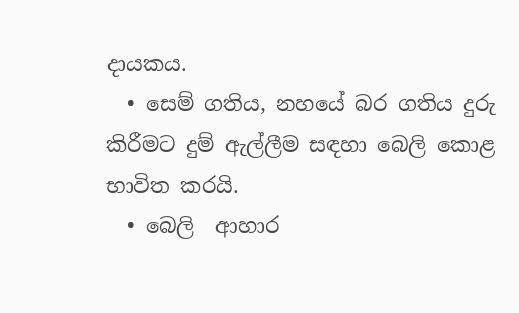දායකය.
  • සෙම් ගතිය, නහයේ බර ගතිය දුරු කිරීමට දුම් ඇල්ලීම සඳහා බෙලි කොළ භාවිත කරයි.
  • බෙලි  ආහාර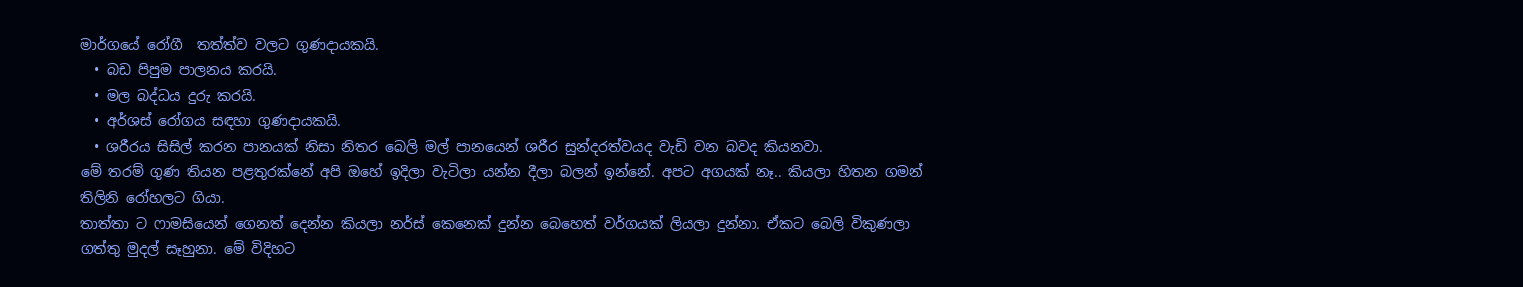මාර්ගයේ රෝගී  තත්ත්ව වලට ගුණදායකයි.
  • බඩ පිපුම පාලනය කරයි.
  • මල බද්ධය දුරු කරයි.
  • අර්ශස් රෝගය සඳහා ගුණදායකයි.
  • ශරීරය සිසිල් කරන පානයක් නිසා නිතර බෙලි මල් පානයෙන් ශරීර සුන්දරත්වයද වැඩි වන බවද කියනවා.
මේ තරම් ගුණ තියන පළතුරක්නේ අපි ඔහේ ඉදිලා වැටිලා යන්න දීලා බලන් ඉන්නේ. අපට අගයක් නෑ.. කියලා හිතන ගමන්  තිලිනි රෝහලට ගියා.
තාත්තා ට ෆාමසියෙන් ගෙනත් දෙන්න කියලා නර්ස් කෙනෙක් දුන්න බෙහෙත් වර්ගයක් ලියලා දුන්නා. ඒකට බෙලි විකුණලා ගත්තු මුදල් සෑහුනා. මේ විදිහට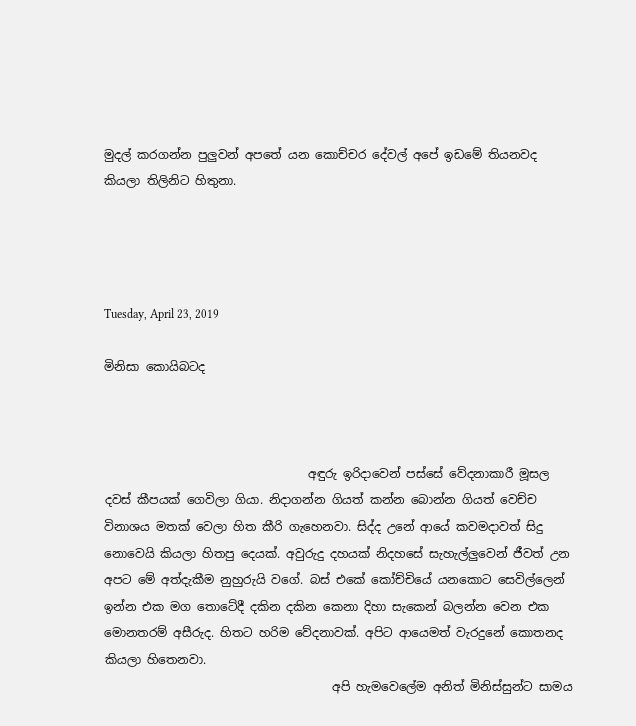මුදල් කරගන්න පුලුවන් අපතේ යන කොච්චර දේවල් අපේ ඉඩමේ තියනවද කියලා තිලිනිට හිතුනා.




Tuesday, April 23, 2019

මිනිසා කොයිබටද



                                  අඳුරු ඉරිදාවෙන් පස්සේ වේදනාකාරී මූසල දවස් කීපයක් ගෙවිලා ගියා. නිදාගන්න ගියත් කන්න බොන්න ගියත් වෙච්ච විනාශය මතක් වෙලා හිත කීරි ගැහෙනවා. සිද්ද උනේ ආයේ කවමදාවත් සිදු නොවෙයි කියලා හිතපු දෙයක්. අවුරුදු දහයක් නිදහසේ සැහැල්ලුවෙන් ජීවත් උන අපට මේ අත්දැකීම නුහුරුයි වගේ. බස් එකේ කෝච්චියේ යනකොට සෙවිල්ලෙන් ඉන්න එක මග තොටේදී දකින දකින කෙනා දිහා සැකෙන් බලන්න වෙන එක මොනතරම් අසීරුද. හිතට හරිම වේදනාවක්. අපිට ආයෙමත් වැරදුනේ කොතනද කියලා හිතෙනවා.
                                      අපි හැමවෙලේම අනිත් මිනිස්සුන්ට සාමය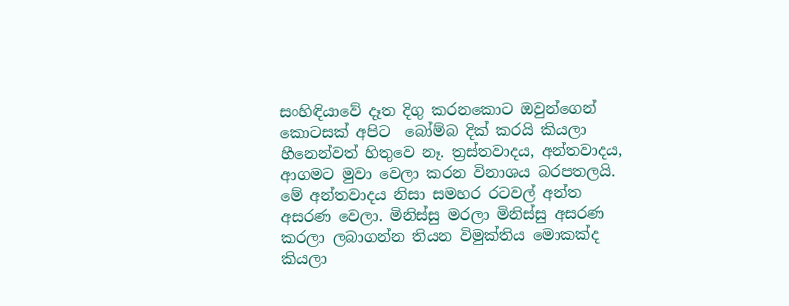සංහිඳියාවේ දෑත දිගු කරනකොට ඔවුන්ගෙන් කොටසක් අපිට  බෝම්බ දික් කරයි කියලා හීනෙන්වත් හිතුවෙ නෑ. ත්‍රස්තවාදය, අන්තවාදය, ආගමට මුවා වෙලා කරන විනාශය බරපතලයි. මේ අන්තවාදය නිසා සමහර රටවල් අන්ත අසරණ වෙලා. මිනිස්සු මරලා මිනිස්සු අසරණ කරලා ලබාගන්න තියන විමුක්තිය මොකක්ද කියලා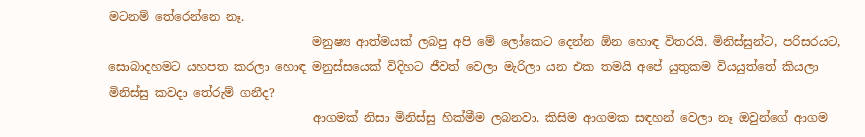මටනම් තේරෙන්නෙ නෑ.
                                  මනුෂ්‍ය ආත්මයක් ලබපු අපි මේ ලෝකෙට දෙන්න ඕන හොඳ විතරයි. මිනිස්සුන්ට, පරිසරයට, සොබාදහමට යහපත කරලා හොඳ මනුස්සයෙක් විදිහට ජීවත් වෙලා මැරිලා යන එක තමයි අපේ යුතුකම වියයුත්තේ කියලා මිනිස්සු කවදා තේරුම් ගනීද?
                                  ආගමක් නිසා මිනිස්සු හික්මීම ලබනවා. කිසිම ආගමක සඳහන් වෙලා නෑ ඔවුන්ගේ ආගම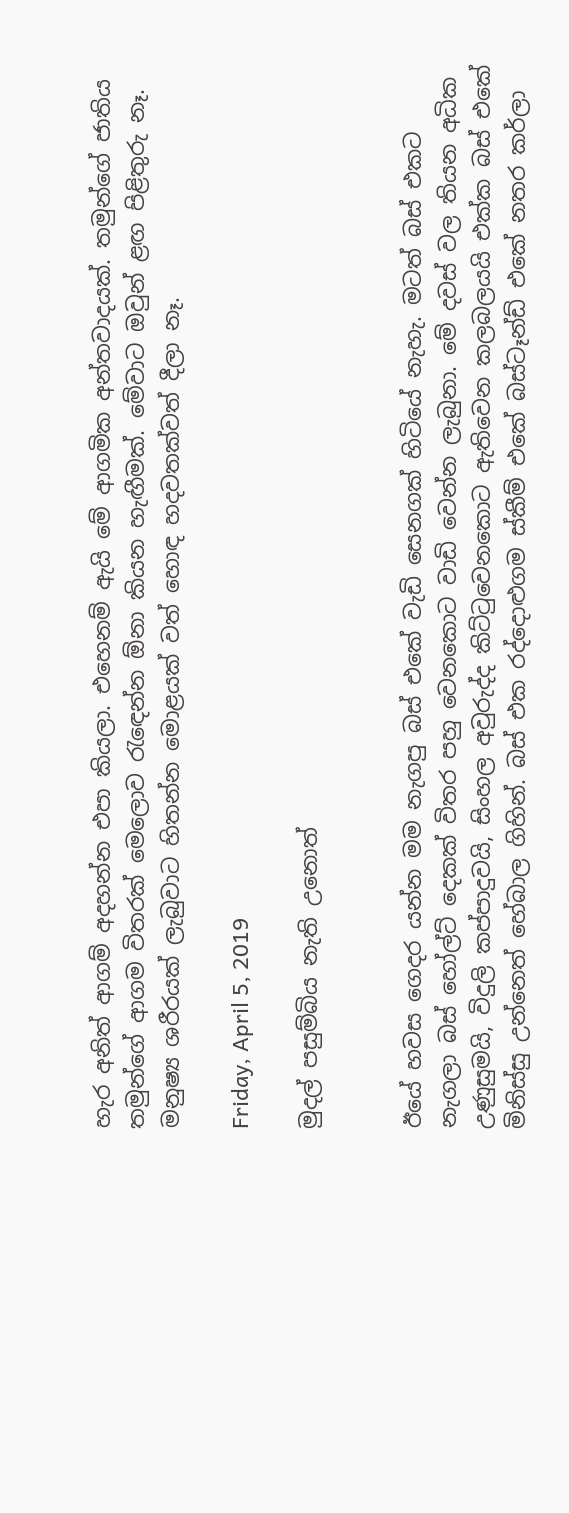හැර අනිත් ආගම් අදහන්න එපා කියලා. එහෙනම් ඇයි මේ ආගමික අන්තවාදයක්. තමුන්ගේ ජාතිය තමුන්ගේ ආගම විතරක් මෙලොව රැඳෙන්න ඕනා කියන හැඟීමක්. මේවාට ඔවුන් ළඟ පිළිතුරු නෑ. මනුෂ්‍ය ශරීරයක් ලැබුවාට හිතන්න මොළයක් වත් හොඳ හදවතක්වත් දීලා නෑ.

Friday, April 5, 2019

මුදල් පසුම්බිය නැති උනොත්


ඊයේ හවස ගෙදර යන්න මම නැගපු බස් එකේ වැඩි සෙනගක් හිටියේ නැහැ. මටත් බස් එකට නැගලා බස් හෝල්ට් දෙකක් විතර පහු වෙනකොට වාඩි වෙන්න ලැබුනා. මේ දවස් වල තියන අධික උණුසුමයි, විදුලි කප්පාදුවයි, සිංහල අවුරුද්ද කිට්ටුවෙනකොට ඇතිවෙන කලබලයයි එක්ක බස් එකේ මිනිස්සු උන්නෙත් හේබාල ගිහින්. බස් එක රද්දොළුගම ස්කීම් එකේ බස්ටෑන්ඩ් එකේ නතර කර්ලා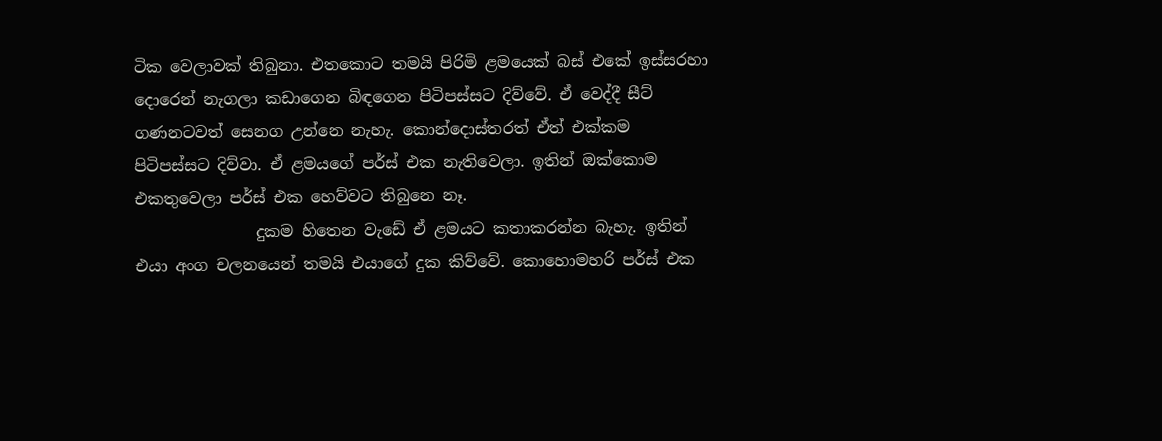ටික වෙලාවක් තිබුනා. එතකොට තමයි පිරිමි ළමයෙක් බස් එකේ ඉස්සරහා දොරෙන් නැගලා කඩාගෙන බිඳගෙන පිටිපස්සට දිව්වේ. ඒ වෙද්දී සීට් ගණනටවත් සෙනග උන්නෙ නැහැ. කොන්දොස්තරත් ඒත් එක්කම පිටිපස්සට දිව්වා. ඒ ළමයගේ පර්ස් එක නැතිවෙලා. ඉතින් ඔක්කොම එකතුවෙලා පර්ස් එක හෙව්වට තිබුනෙ නෑ.
               දුකම හිතෙන වැඩේ ඒ ළමයට කතාකරන්න බැහැ. ඉතින් එයා අංග චලනයෙන් තමයි එයාගේ දුක කිව්වේ. කොහොමහරි පර්ස් එක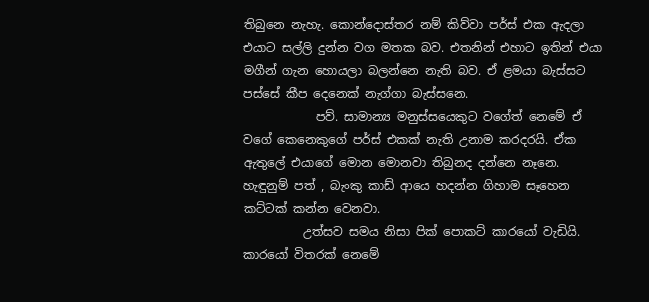තිබුනෙ නැහැ. කොන්දොස්තර නම් කිව්වා පර්ස් එක ඇදලා එයාට සල්ලි දුන්න වග මතක බව. එතනින් එහාට ඉතින් එයා මගීන් ගැන හොයලා බලන්නෙ නැති බව. ඒ ළමයා බැස්සට පස්සේ කීප දෙනෙක් නැග්ගා බැස්සනෙ.
            පව්. සාමාන්‍ය මනුස්සයෙකුට වගේත් නෙමේ ඒ වගේ කෙනෙකුගේ පර්ස් එකක් නැති උනාම කරදරයි. ඒක ඇතුලේ එයාගේ මොන මොනවා තිබුනද දන්නෙ නෑනෙ. හැඳුනුම් පත් , බැංකු කාඩ් ආයෙ හදන්න ගිහාම සෑහෙන කට්ටක් කන්න වෙනවා.
          උත්සව සමය නිසා පික් පොකට් කාරයෝ වැඩියි. කාරයෝ විතරක් නෙමේ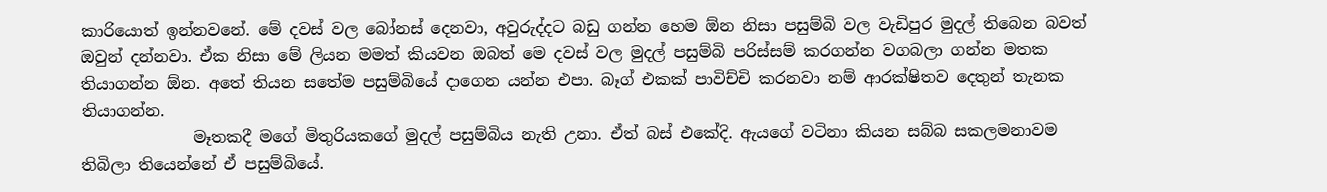කාරියොත් ඉන්නවනේ. මේ දවස් වල බෝනස් දෙනවා, අවුරුද්දට බඩු ගන්න හෙම ඕන නිසා පසුම්බි වල වැඩිපුර මුදල් තිබෙන බවත් ඔවුන් දන්නවා. ඒක නිසා මේ ලියන මමත් කියවන ඔබත් මෙ දවස් වල මුදල් පසුම්බි පරිස්සම් කරගන්න වගබලා ගන්න මතක තියාගන්න ඕන. අතේ තියන සතේම පසුම්බියේ දාගෙන යන්න එපා. බෑග් එකක් පාවිච්චි කරනවා නම් ආරක්ෂිතව දෙතුන් තැනක තියාගන්න.
              මෑතකදී මගේ මිතුරියකගේ මුදල් පසුම්බිය නැති උනා. ඒත් බස් එකේදි. ඇයගේ වටිනා කියන සබ්බ සකලමනාවම තිබිලා තියෙන්නේ ඒ පසුම්බියේ.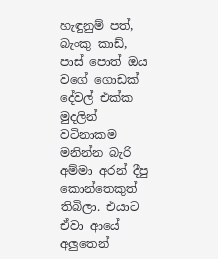හැඳුනුම් පත්, බැංකු කාඩ්, පාස් පොත් ඔය වගේ ගොඩක් දේවල් එක්ක මුදලින් වටිනාකම මනින්න බැරි අම්මා අරන් දීපු කොන්තෙකුත් තිබිලා. එයාට ඒවා ආයේ අලුතෙන්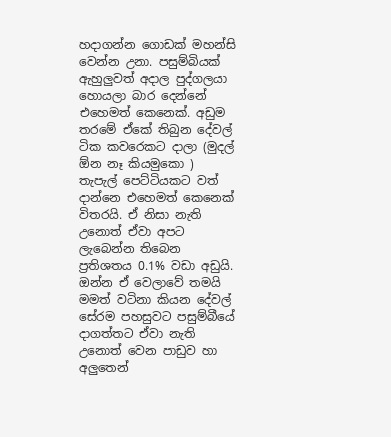හදාගන්න ගොඩක් මහන්සි වෙන්න උනා. පසුම්බියක් ඇහුලුවත් අදාල පුද්ගලයා හොයලා බාර දෙන්නේ එහෙමත් කෙනෙක්. අඩුම තරමේ ඒකේ තිබුන දේවල් ටික කවරෙකට දාලා (මුදල් ඕන නෑ කියමුකො ) තැපැල් පෙට්ටියකට වත් දාන්නෙ එහෙමත් කෙනෙක් විතරයි. ඒ නිසා නැති උනොත් ඒවා අපට ලැබෙන්න තිබෙන ප්‍රතිශතය 0.1% වඩා අඩුයි. ඔන්න ඒ වෙලාවේ තමයි මමත් වටිනා කියන දේවල් සේරම පහසුවට පසුම්බීයේ දාගත්තට ඒවා නැති උනොත් වෙන පාඩුව හා අලුතෙන්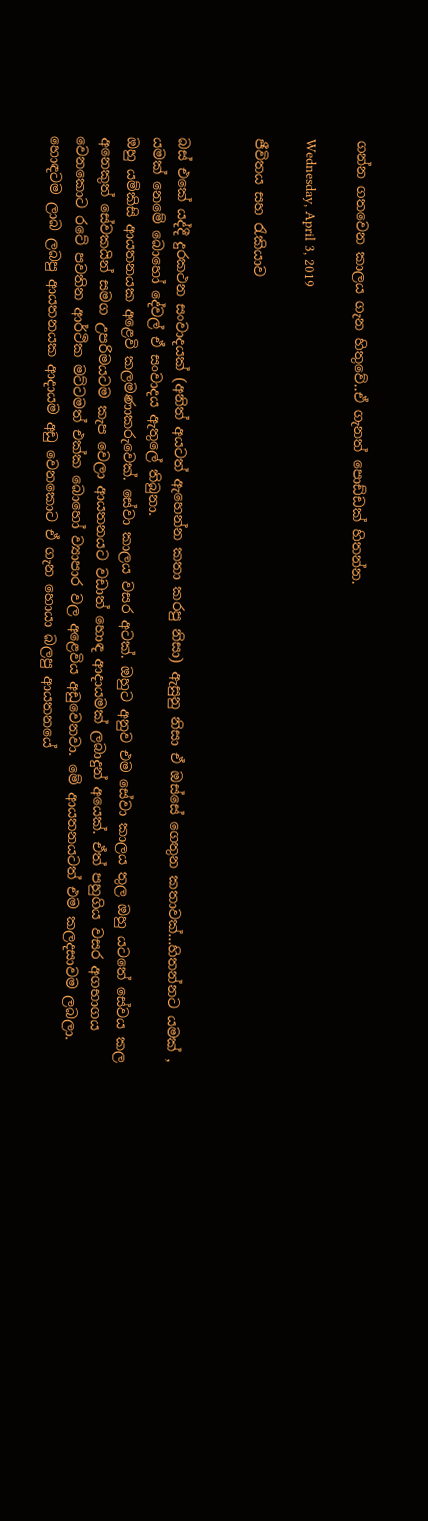ගන්න ගතවෙන කාලය ගැන හිතුවේ..ඒ ගැනත් පොඩ්ඩක් හිතන්න.

Wednesday, April 3, 2019

ජීවිතය සහ රැකියාව


බස් එකේ යද්දී දුරකථන සංවාදයක් (අනිත් අයටත් ඇහෙන්න කතා කරපු නිසා) ඇසුනු නිසා ඒ ඔස්සේ ගෙතුන කතාවක්...හිතන්නට යමක් , යමක් නෙමේ බොහෝ දේවල් ඒ සංවාදය ඇතුලේ තිබුනා.
ඔහු යම්කිසි ආයතනයක අළෙවි කලමණාකරුවෙක්. සේවා කාලය වසර අටක්. ඔහුට අනුව එම සේවා කාලය තුල ඔහු යටතේ සේවය කල අනෙකුත් සේවකයින් සමග උපරිමයටම කැප වෙලා ආයතනයට වඩාත් හොඳ ආදායමක් ලබාදුන් අයෙක්. ඒත් පහුගිය වසර අගභාගය වෙනකොට රටේ පවතින ආර්ථික මට්ටමත් එක්ක බොහෝ ව්‍යාපාර වල අළෙවිය අඩුවෙනවා. මේ ආයතනයටත් එම කලදසාවම ලබලා. හොඳටම ලාබ ලබපු ආයතනයක ආදායම අඩු වෙනකොට ඒ ගැන හොයා බලපු ආයතනයේ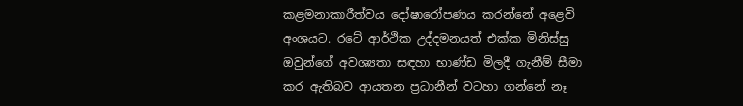කළමනාකාරීත්වය දෝෂාරෝපණය කරන්නේ අළෙවි අංශයට. රටේ ආර්ථික උද්දමනයත් එක්ක මිනිස්සු ඔවුන්ගේ අවශ්‍යතා සඳහා භාණ්ඩ මිලදී ගැනීම් සීමා කර ඇතිබව ආයතන ප්‍රධානීන් වටහා ගන්නේ නෑ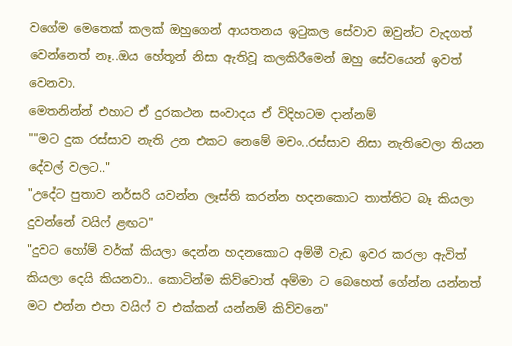වගේම මෙතෙක් කලක් ඔහුගෙන් ආයතනය ඉටුකල සේවාව ඔවුන්ට වැදගත් වෙන්නෙත් නෑ..ඔය හේතූන් නිසා ඇතිවූ කලකිරීමෙන් ඔහු සේවයෙන් ඉවත් වෙනවා.
මෙතනින්න් එහාට ඒ දුරකථන සංවාදය ඒ විදිහටම දාන්නම්
""මට දුක රස්සාව නැති උන එකට නෙමේ මචං..රස්සාව නිසා නැතිවෙලා තියන දේවල් වලට.."
"උදේට පුතාව නර්සරි යවන්න ලෑස්ති කරන්න හදනකොට තාත්තිට බෑ කියලා දුවන්නේ වයිෆ් ළඟට"
"දුවට හෝම් වර්ක් කියලා දෙන්න හදනකොට අම්මී වැඩ ඉවර කරලා ඇවිත් කියලා දෙයි කියනවා.. කොටින්ම කිව්වොත් අම්මා ට බෙහෙත් ගේන්න යන්නත් මට එන්න එපා වයිෆ් ව එක්කන් යන්නම් කිව්වනෙ"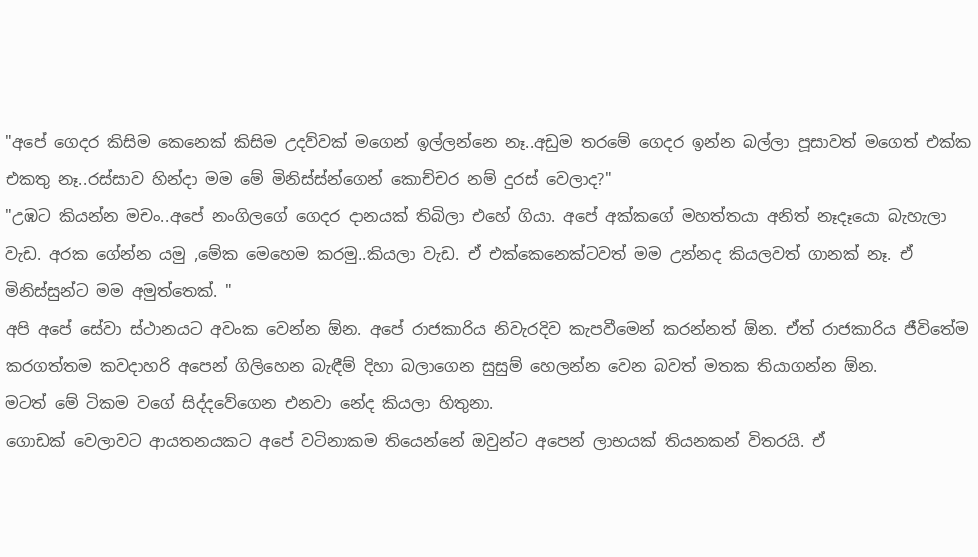"අපේ ගෙදර කිසිම කෙනෙක් කිසිම උදව්වක් මගෙන් ඉල්ලන්නෙ නෑ..අඩුම තරමේ ගෙදර ඉන්න බල්ලා පූසාවත් මගෙත් එක්ක එකතු නෑ..රස්සාව හින්දා මම මේ මිනිස්ස්න්ගෙන් කොච්චර නම් දුරස් වෙලාද?"
"උඹට කියන්න මචං..අපේ නංගිලගේ ගෙදර දානයක් තිබිලා එහේ ගියා. අපේ අක්කගේ මහත්තයා අනිත් නෑදෑයො බැහැලා වැඩ. අරක ගේන්න යමු ,මේක මෙහෙම කරමු..කියලා වැඩ. ඒ එක්කෙනෙක්ටවත් මම උන්නද කියලවත් ගානක් නෑ. ඒ මිනිස්සුන්ට මම අමුත්තෙක්. "
අපි අපේ සේවා ස්ථානයට අවංක වෙන්න ඕන. අපේ රාජකාරිය නිවැරදිව කැපවීමෙන් කරන්නත් ඕන. ඒත් රාජකාරිය ජීවිතේම කරගත්තම කවදාහරි අපෙන් ගිලිහෙන බැඳීම් දිහා බලාගෙන සුසුම් හෙලන්න වෙන බවත් මතක තියාගන්න ඕන.
මටත් මේ ටිකම වගේ සිද්දවේගෙන එනවා නේද කියලා හිතුනා.
ගොඩක් වෙලාවට ආයතනයකට අපේ වටිනාකම තියෙන්නේ ඔවුන්ට අපෙන් ලාභයක් තියනකන් විතරයි. ඒ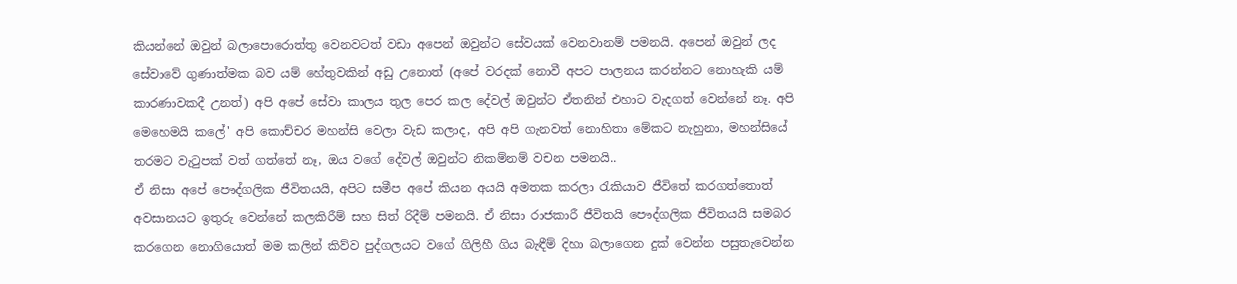කියන්නේ ඔවුන් බලාපොරොත්තු වෙනවටත් වඩා අපෙන් ඔවුන්ට සේවයක් වෙනවානම් පමනයි. අපෙන් ඔවුන් ලද සේවාවේ ගුණාත්මක බව යම් හේතුවකින් අඩු උනොත් (අපේ වරදක් නොවී අපට පාලනය කරන්නට නොහැකි යම් කාරණාවකදී උනත්) අපි අපේ සේවා කාලය තුල පෙර කල දේවල් ඔවුන්ට ඒතනින් එහාට වැදගත් වෙන්නේ නෑ. අපි මෙහෙමයි කලේ' අපි කොච්චර මහන්සි වෙලා වැඩ කලාද, අපි අපි ගැනවත් නොහිතා මේකට නැහුනා, මහන්සියේ තරමට වැටුපක් වත් ගත්තේ නෑ, ඔය වගේ දේවල් ඔවුන්ට නිකම්නම් වචන පමනයි..
ඒ නිසා අපේ පෞද්ගලික ජීවිතයයි, අපිට සමීප අපේ කියන අයයි අමතක කරලා රැකියාව ජීවිතේ කරගත්තොත් අවසානයට ඉතුරු වෙන්නේ කලකිරීම් සහ සිත් රිදීම් පමනයි. ඒ නිසා රාජකාරී ජීවිතයි පෞද්ගලික ජීවිතයයි සමබර කරගෙන නොගියොත් මම කලින් කිව්ව පුද්ගලයට වගේ ගිලිහී ගිය බැඳීම් දිහා බලාගෙන දුක් වෙන්න පසුතැවෙන්න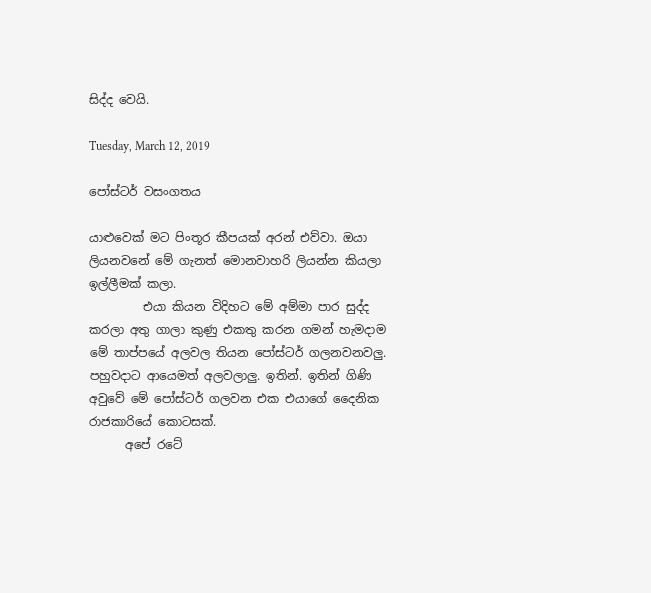සිද්ද වෙයි.

Tuesday, March 12, 2019

පෝස්ටර් වසංගතය

යාළුවෙක් මට පිංතූර කීපයක් අරන් එව්වා. ඔයා ලියනවනේ මේ ගැනත් මොනවාහරි ලියන්න කියලා ඉල්ලීමක් කලා.
         එයා කියන විදිහට මේ අම්මා පාර සුද්ද කරලා අතු ගාලා කුණු එකතු කරන ගමන් හැමදාම මේ තාප්පයේ අලවල තියන පෝස්ටර් ගලනවනවලු. පහුවදාට ආයෙමත් අලවලාලු. ඉතින්. ඉතින් ගිණි අවුවේ මේ පෝස්ටර් ගලවන එක එයාගේ දෛනික රාජකාරියේ කොටසක්.
      අපේ රටේ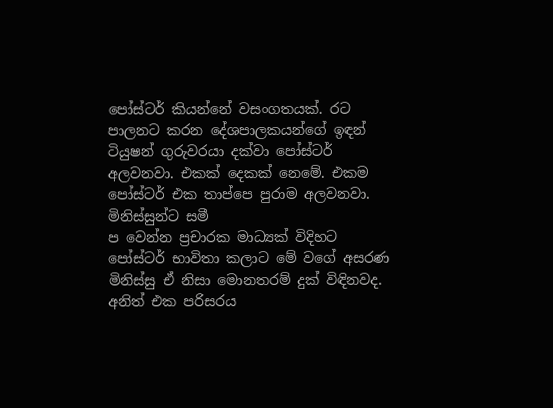පෝස්ටර් කියන්නේ වසංගතයක්. රට පාලනට කරන දේශපාලකයන්ගේ ඉඳන් ටියුෂන් ගුරුවරයා දක්වා පෝස්ටර් අලවනවා. එකක් දෙකක් නෙමේ. එකම පෝස්ටර් එක තාප්පෙ පුරාම අලවනවා. මිනිස්සුන්ට සමී
ප වෙන්න ප්‍රචාරක මාධ්‍යක් විදිහට පෝස්ටර් භාවිතා කලාට මේ වගේ අසරණ මිනිස්සු ඒ නිසා මොනතරම් දුක් විඳිනවද. අනිත් එක පරිසරය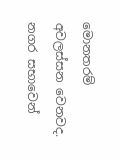මොනතරම් අවලස්සන වෙනවද. නගර සභාවෙන්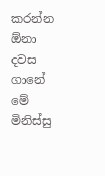කරන්න ඕනා දවස ගානේ මේ මිනිස්සු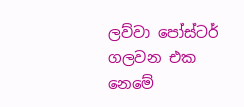ලව්වා පෝස්ටර් ගලවන එක නෙමේ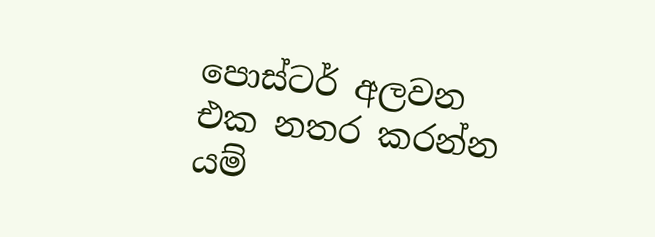පොස්ටර් අලවන එක නතර කරන්න යම්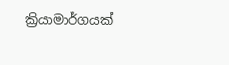ක්‍රියාමාර්ගයක්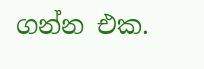ගන්න එක.